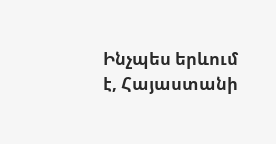Ինչպես երևում է, Հայաստանի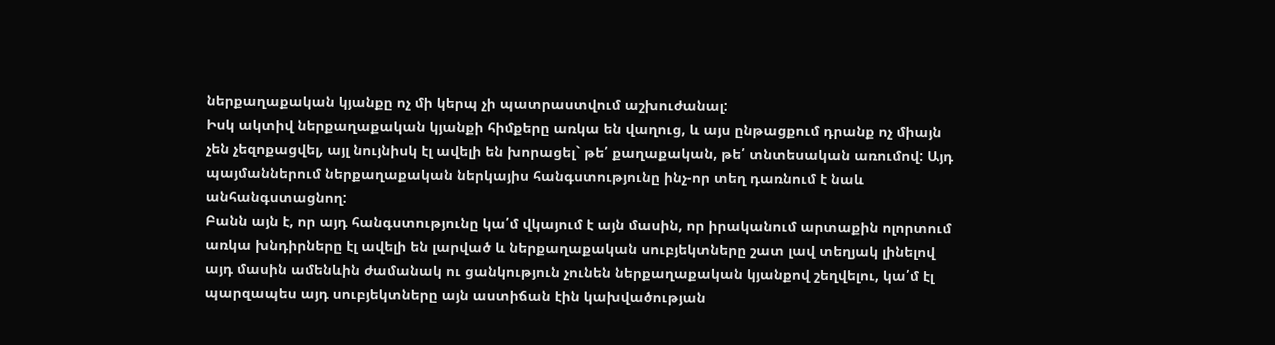ներքաղաքական կյանքը ոչ մի կերպ չի պատրաստվում աշխուժանալ:
Իսկ ակտիվ ներքաղաքական կյանքի հիմքերը առկա են վաղուց, և այս ընթացքում դրանք ոչ միայն չեն չեզոքացվել, այլ նույնիսկ էլ ավելի են խորացել` թե՛ քաղաքական, թե՛ տնտեսական առումով: Այդ պայմաններում ներքաղաքական ներկայիս հանգստությունը ինչ-որ տեղ դառնում է նաև անհանգստացնող:
Բանն այն է, որ այդ հանգստությունը կա՛մ վկայում է այն մասին, որ իրականում արտաքին ոլորտում առկա խնդիրները էլ ավելի են լարված և ներքաղաքական սուբյեկտները շատ լավ տեղյակ լինելով այդ մասին ամենևին ժամանակ ու ցանկություն չունեն ներքաղաքական կյանքով շեղվելու, կա՛մ էլ պարզապես այդ սուբյեկտները այն աստիճան էին կախվածության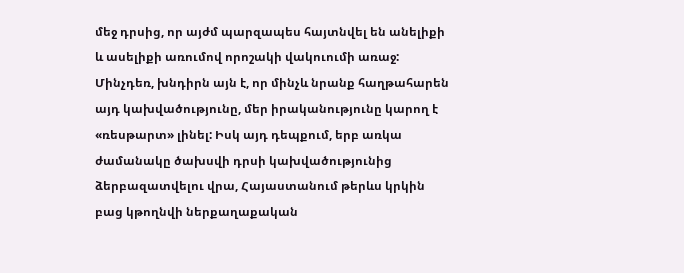մեջ դրսից, որ այժմ պարզապես հայտնվել են անելիքի և ասելիքի առումով որոշակի վակուումի առաջ:
Մինչդեռ, խնդիրն այն է, որ մինչև նրանք հաղթահարեն այդ կախվածությունը, մեր իրականությունը կարող է «ռեսթարտ» լինել: Իսկ այդ դեպքում, երբ առկա ժամանակը ծախսվի դրսի կախվածությունից ձերբազատվելու վրա, Հայաստանում թերևս կրկին բաց կթողնվի ներքաղաքական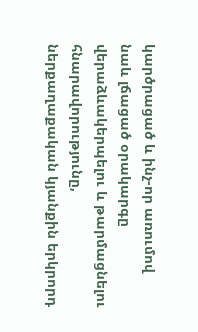կարծրացած և ինչ-որ առումով նաև լճացած օրակարգը վերաձևակերպելու և թարմացնելու հնարավորությունը, ներքաղաքական կյանքին երկրորդ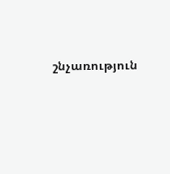շնչառություն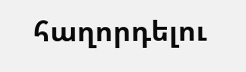հաղորդելու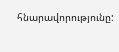հնարավորությունը: